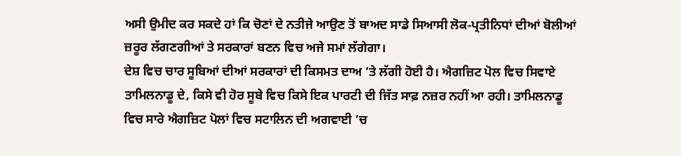ਅਸੀ ਉਮੀਦ ਕਰ ਸਕਦੇ ਹਾਂ ਕਿ ਚੋਣਾਂ ਦੇ ਨਤੀਜੇ ਆਉਣ ਤੋਂ ਬਾਅਦ ਸਾਡੇ ਸਿਆਸੀ ਲੋਕ-ਪ੍ਰਤੀਨਿਧਾਂ ਦੀਆਂ ਬੋਲੀਆਂ ਜ਼ਰੂਰ ਲੱਗਣਗੀਆਂ ਤੇ ਸਰਕਾਰਾਂ ਬਣਨ ਵਿਚ ਅਜੇ ਸਮਾਂ ਲੱਗੇਗਾ।
ਦੇਸ਼ ਵਿਚ ਚਾਰ ਸੂਬਿਆਂ ਦੀਆਂ ਸਰਕਾਰਾਂ ਦੀ ਕਿਸਮਤ ਦਾਅ ’ਤੇ ਲੱਗੀ ਹੋਈ ਹੈ। ਐਗਜ਼ਿਟ ਪੋਲ ਵਿਚ ਸਿਵਾਏ ਤਾਮਿਲਨਾਡੂ ਦੇ, ਕਿਸੇ ਵੀ ਹੋਰ ਸੂਬੇ ਵਿਚ ਕਿਸੇ ਇਕ ਪਾਰਟੀ ਦੀ ਜਿੱਤ ਸਾਫ਼ ਨਜ਼ਰ ਨਹੀਂ ਆ ਰਹੀ। ਤਾਮਿਲਨਾਡੂ ਵਿਚ ਸਾਰੇ ਐਗਜ਼ਿਟ ਪੋਲਾਂ ਵਿਚ ਸਟਾਲਿਨ ਦੀ ਅਗਵਾਈ ’ਚ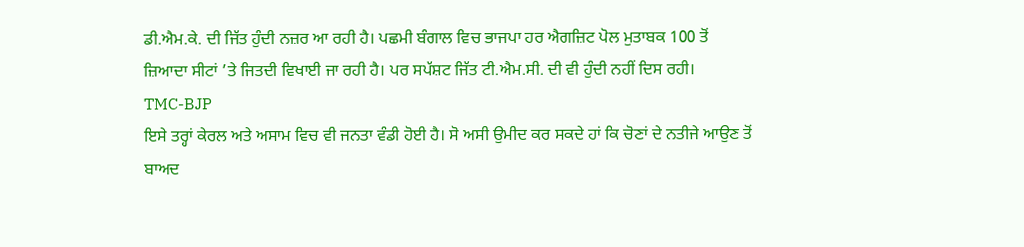ਡੀ.ਐਮ.ਕੇ. ਦੀ ਜਿੱਤ ਹੁੰਦੀ ਨਜ਼ਰ ਆ ਰਹੀ ਹੈ। ਪਛਮੀ ਬੰਗਾਲ ਵਿਚ ਭਾਜਪਾ ਹਰ ਐਗਜ਼ਿਟ ਪੋਲ ਮੁਤਾਬਕ 100 ਤੋਂ ਜ਼ਿਆਦਾ ਸੀਟਾਂ ’ਤੇ ਜਿਤਦੀ ਵਿਖਾਈ ਜਾ ਰਹੀ ਹੈ। ਪਰ ਸਪੱਸ਼ਟ ਜਿੱਤ ਟੀ.ਐਮ.ਸੀ. ਦੀ ਵੀ ਹੁੰਦੀ ਨਹੀਂ ਦਿਸ ਰਹੀ।
TMC-BJP
ਇਸੇ ਤਰ੍ਹਾਂ ਕੇਰਲ ਅਤੇ ਅਸਾਮ ਵਿਚ ਵੀ ਜਨਤਾ ਵੰਡੀ ਹੋਈ ਹੈ। ਸੋ ਅਸੀ ਉਮੀਦ ਕਰ ਸਕਦੇ ਹਾਂ ਕਿ ਚੋਣਾਂ ਦੇ ਨਤੀਜੇ ਆਉਣ ਤੋਂ ਬਾਅਦ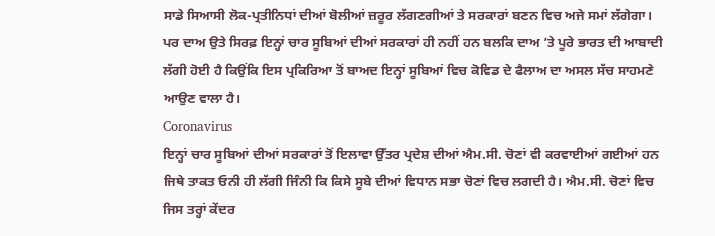ਸਾਡੇ ਸਿਆਸੀ ਲੋਕ-ਪ੍ਰਤੀਨਿਧਾਂ ਦੀਆਂ ਬੋਲੀਆਂ ਜ਼ਰੂਰ ਲੱਗਣਗੀਆਂ ਤੇ ਸਰਕਾਰਾਂ ਬਣਨ ਵਿਚ ਅਜੇ ਸਮਾਂ ਲੱਗੇਗਾ। ਪਰ ਦਾਅ ਉਤੇ ਸਿਰਫ਼ ਇਨ੍ਹਾਂ ਚਾਰ ਸੂਬਿਆਂ ਦੀਆਂ ਸਰਕਾਰਾਂ ਹੀ ਨਹੀਂ ਹਨ ਬਲਕਿ ਦਾਅ ’ਤੇ ਪੂਰੇ ਭਾਰਤ ਦੀ ਆਬਾਦੀ ਲੱਗੀ ਹੋਈ ਹੈ ਕਿਉਂਕਿ ਇਸ ਪ੍ਰਕਿਰਿਆ ਤੋਂ ਬਾਅਦ ਇਨ੍ਹਾਂ ਸੂਬਿਆਂ ਵਿਚ ਕੋਵਿਡ ਦੇ ਫੈਲਾਅ ਦਾ ਅਸਲ ਸੱਚ ਸਾਹਮਣੇ ਆਉਣ ਵਾਲਾ ਹੈ।
Coronavirus
ਇਨ੍ਹਾਂ ਚਾਰ ਸੂਬਿਆਂ ਦੀਆਂ ਸਰਕਾਰਾਂ ਤੋਂ ਇਲਾਵਾ ਉੱਤਰ ਪ੍ਰਦੇਸ਼ ਦੀਆਂ ਐਮ.ਸੀ. ਚੋਣਾਂ ਵੀ ਕਰਵਾਈਆਂ ਗਈਆਂ ਹਨ ਜਿਥੇ ਤਾਕਤ ਓਨੀ ਹੀ ਲੱਗੀ ਜਿੰਨੀ ਕਿ ਕਿਸੇ ਸੂਬੇ ਦੀਆਂ ਵਿਧਾਨ ਸਭਾ ਚੋਣਾਂ ਵਿਚ ਲਗਦੀ ਹੈ। ਐਮ.ਸੀ. ਚੋਣਾਂ ਵਿਚ ਜਿਸ ਤਰ੍ਹਾਂ ਕੇਂਦਰ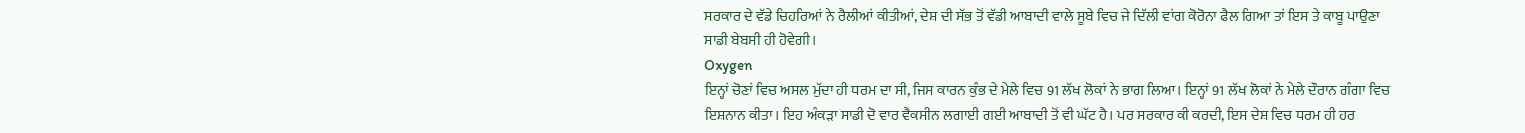ਸਰਕਾਰ ਦੇ ਵੱਡੇ ਚਿਹਰਿਆਂ ਨੇ ਰੈਲੀਆਂ ਕੀਤੀਆਂ, ਦੇਸ਼ ਦੀ ਸੱਭ ਤੋਂ ਵੱਡੀ ਆਬਾਦੀ ਵਾਲੇ ਸੂਬੇ ਵਿਚ ਜੇ ਦਿੱਲੀ ਵਾਂਗ ਕੋਰੋਨਾ ਫੈਲ ਗਿਆ ਤਾਂ ਇਸ ਤੇ ਕਾਬੂ ਪਾਉਣਾ ਸਾਡੀ ਬੇਬਸੀ ਹੀ ਹੋਵੇਗੀ।
Oxygen
ਇਨ੍ਹਾਂ ਚੋਣਾਂ ਵਿਚ ਅਸਲ ਮੁੱਦਾ ਹੀ ਧਰਮ ਦਾ ਸੀ, ਜਿਸ ਕਾਰਨ ਕੁੰਭ ਦੇ ਮੇਲੇ ਵਿਚ 91 ਲੱਖ ਲੋਕਾਂ ਨੇ ਭਾਗ ਲਿਆ। ਇਨ੍ਹਾਂ 91 ਲੱਖ ਲੋਕਾਂ ਨੇ ਮੇਲੇ ਦੌਰਾਨ ਗੰਗਾ ਵਿਚ ਇਸ਼ਨਾਨ ਕੀਤਾ। ਇਹ ਅੰਕੜਾ ਸਾਡੀ ਦੋ ਵਾਰ ਵੈਕਸੀਨ ਲਗਾਈ ਗਈ ਆਬਾਦੀ ਤੋਂ ਵੀ ਘੱਟ ਹੈ। ਪਰ ਸਰਕਾਰ ਕੀ ਕਰਦੀ, ਇਸ ਦੇਸ਼ ਵਿਚ ਧਰਮ ਹੀ ਹਰ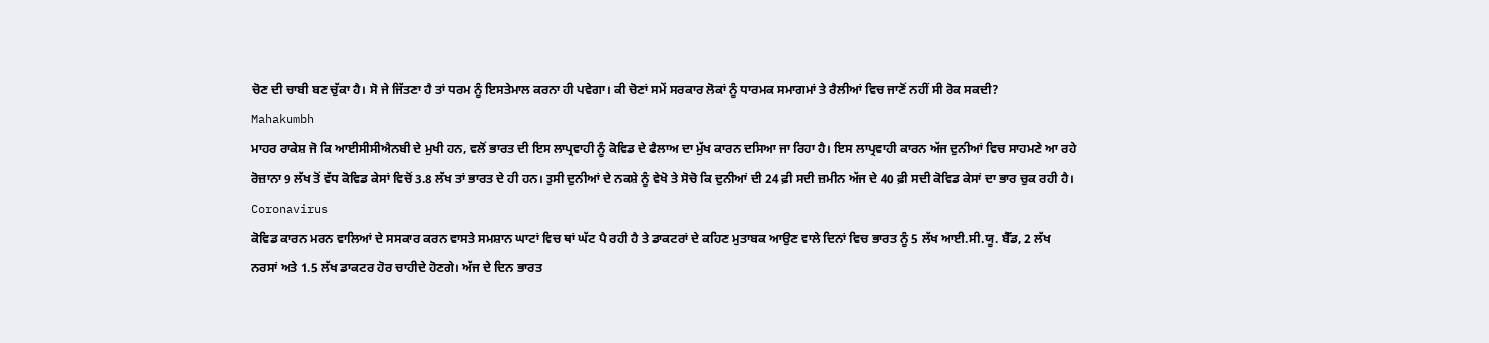ਚੋਣ ਦੀ ਚਾਬੀ ਬਣ ਚੁੱਕਾ ਹੈ। ਸੋ ਜੇ ਜਿੱਤਣਾ ਹੈ ਤਾਂ ਧਰਮ ਨੂੰ ਇਸਤੇਮਾਲ ਕਰਨਾ ਹੀ ਪਵੇਗਾ। ਕੀ ਚੋਣਾਂ ਸਮੇਂ ਸਰਕਾਰ ਲੋਕਾਂ ਨੂੰ ਧਾਰਮਕ ਸਮਾਗਮਾਂ ਤੇ ਰੈਲੀਆਂ ਵਿਚ ਜਾਣੋਂ ਨਹੀਂ ਸੀ ਰੋਕ ਸਕਦੀ?
Mahakumbh
ਮਾਹਰ ਰਾਕੇਸ਼ ਜੋ ਕਿ ਆਈਸੀਸੀਐਨਬੀ ਦੇ ਮੁਖੀ ਹਨ, ਵਲੋਂ ਭਾਰਤ ਦੀ ਇਸ ਲਾਪ੍ਰਵਾਹੀ ਨੂੰ ਕੋਵਿਡ ਦੇ ਫੈਲਾਅ ਦਾ ਮੁੱਖ ਕਾਰਨ ਦਸਿਆ ਜਾ ਰਿਹਾ ਹੈ। ਇਸ ਲਾਪ੍ਰਵਾਹੀ ਕਾਰਨ ਅੱਜ ਦੁਨੀਆਂ ਵਿਚ ਸਾਹਮਣੇ ਆ ਰਹੇ ਰੋਜ਼ਾਨਾ 9 ਲੱਖ ਤੋਂ ਵੱਧ ਕੋਵਿਡ ਕੇਸਾਂ ਵਿਚੋਂ 3.8 ਲੱਖ ਤਾਂ ਭਾਰਤ ਦੇ ਹੀ ਹਨ। ਤੁਸੀ ਦੁਨੀਆਂ ਦੇ ਨਕਸ਼ੇ ਨੂੰ ਵੇਖੋ ਤੇ ਸੋਚੋ ਕਿ ਦੁਨੀਆਂ ਦੀ 24 ਫ਼ੀ ਸਦੀ ਜ਼ਮੀਨ ਅੱਜ ਦੇ 40 ਫ਼ੀ ਸਦੀ ਕੋਵਿਡ ਕੇਸਾਂ ਦਾ ਭਾਰ ਚੁਕ ਰਹੀ ਹੈ।
Coronavirus
ਕੋਵਿਡ ਕਾਰਨ ਮਰਨ ਵਾਲਿਆਂ ਦੇ ਸਸਕਾਰ ਕਰਨ ਵਾਸਤੇ ਸਮਸ਼ਾਨ ਘਾਟਾਂ ਵਿਚ ਥਾਂ ਘੱਟ ਪੈ ਰਹੀ ਹੈ ਤੇ ਡਾਕਟਰਾਂ ਦੇ ਕਹਿਣ ਮੁਤਾਬਕ ਆਉਣ ਵਾਲੇ ਦਿਨਾਂ ਵਿਚ ਭਾਰਤ ਨੂੰ 5 ਲੱਖ ਆਈ.ਸੀ.ਯੂ. ਬੈੱਡ, 2 ਲੱਖ ਨਰਸਾਂ ਅਤੇ 1.5 ਲੱਖ ਡਾਕਟਰ ਹੋਰ ਚਾਹੀਦੇ ਹੋਣਗੇ। ਅੱਜ ਦੇ ਦਿਨ ਭਾਰਤ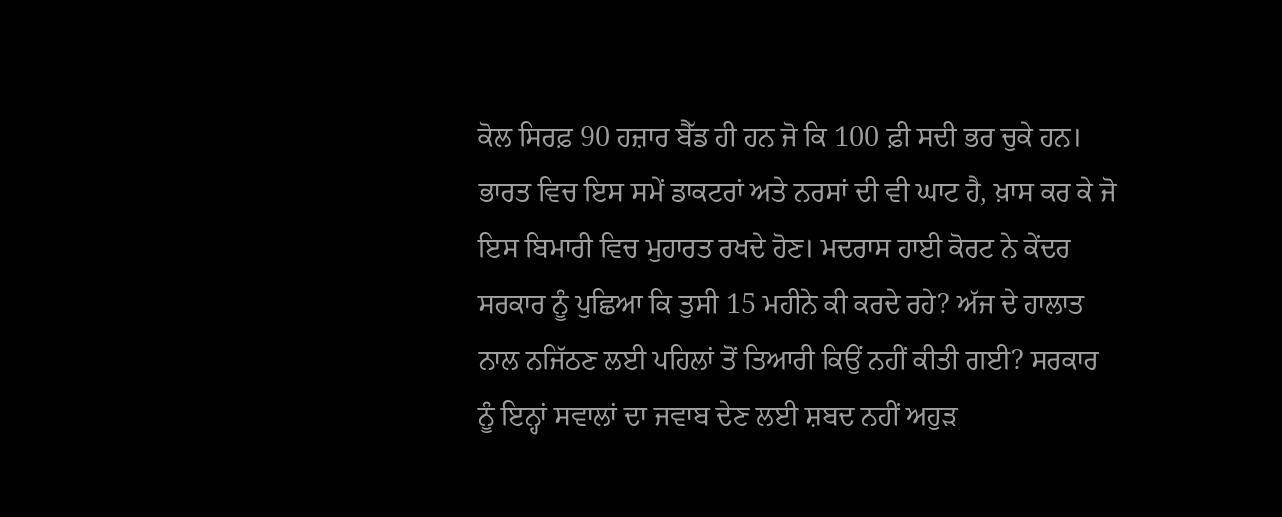ਕੋਲ ਸਿਰਫ਼ 90 ਹਜ਼ਾਰ ਬੈੱਡ ਹੀ ਹਨ ਜੋ ਕਿ 100 ਫ਼ੀ ਸਦੀ ਭਰ ਚੁਕੇ ਹਨ। ਭਾਰਤ ਵਿਚ ਇਸ ਸਮੇਂ ਡਾਕਟਰਾਂ ਅਤੇ ਨਰਸਾਂ ਦੀ ਵੀ ਘਾਟ ਹੈ, ਖ਼ਾਸ ਕਰ ਕੇ ਜੋ ਇਸ ਬਿਮਾਰੀ ਵਿਚ ਮੁਹਾਰਤ ਰਖਦੇ ਹੋਣ। ਮਦਰਾਸ ਹਾਈ ਕੋਰਟ ਨੇ ਕੇਂਦਰ ਸਰਕਾਰ ਨੂੰ ਪੁਛਿਆ ਕਿ ਤੁਸੀ 15 ਮਹੀਨੇ ਕੀ ਕਰਦੇ ਰਹੇ? ਅੱਜ ਦੇ ਹਾਲਾਤ ਨਾਲ ਨਜਿੱਠਣ ਲਈ ਪਹਿਲਾਂ ਤੋਂ ਤਿਆਰੀ ਕਿਉਂ ਨਹੀਂ ਕੀਤੀ ਗਈ? ਸਰਕਾਰ ਨੂੰ ਇਨ੍ਹਾਂ ਸਵਾਲਾਂ ਦਾ ਜਵਾਬ ਦੇਣ ਲਈ ਸ਼ਬਦ ਨਹੀਂ ਅਹੁੜ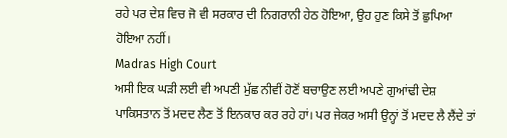ਰਹੇ ਪਰ ਦੇਸ਼ ਵਿਚ ਜੋ ਵੀ ਸਰਕਾਰ ਦੀ ਨਿਗਰਾਨੀ ਹੇਠ ਹੋਇਆ, ਉਹ ਹੁਣ ਕਿਸੇ ਤੋਂ ਛੁਪਿਆ ਹੋਇਆ ਨਹੀਂ।
Madras High Court
ਅਸੀ ਇਕ ਘੜੀ ਲਈ ਵੀ ਅਪਣੀ ਮੁੱਛ ਨੀਵੀਂ ਹੋਣੋਂ ਬਚਾਉਣ ਲਈ ਅਪਣੇ ਗੁਆਂਢੀ ਦੇਸ਼ ਪਾਕਿਸਤਾਨ ਤੋਂ ਮਦਦ ਲੈਣ ਤੋਂ ਇਨਕਾਰ ਕਰ ਰਹੇ ਹਾਂ। ਪਰ ਜੇਕਰ ਅਸੀ ਉਨ੍ਹਾਂ ਤੋਂ ਮਦਦ ਲੈ ਲੈਂਦੇ ਤਾਂ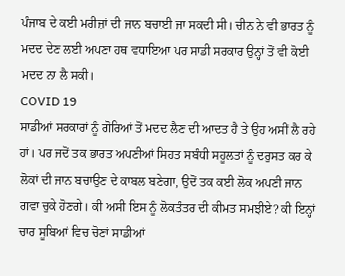ਪੰਜਾਬ ਦੇ ਕਈ ਮਰੀਜ਼ਾਂ ਦੀ ਜਾਨ ਬਚਾਈ ਜਾ ਸਕਦੀ ਸੀ। ਚੀਨ ਨੇ ਵੀ ਭਾਰਤ ਨੂੰ ਮਦਦ ਦੇਣ ਲਈ ਅਪਣਾ ਹਥ ਵਧਾਇਆ ਪਰ ਸਾਡੀ ਸਰਕਾਰ ਉਨ੍ਹਾਂ ਤੋਂ ਵੀ ਕੋਈ ਮਦਦ ਨਾ ਲੈ ਸਕੀ।
COVID 19
ਸਾਡੀਆਂ ਸਰਕਾਰਾਂ ਨੂੰ ਗੋਰਿਆਂ ਤੋਂ ਮਦਦ ਲੈਣ ਦੀ ਆਦਤ ਹੈ ਤੇ ਉਹ ਅਸੀਂ ਲੈ ਰਹੇ ਹਾਂ। ਪਰ ਜਦੋਂ ਤਕ ਭਾਰਤ ਅਪਣੀਆਂ ਸਿਹਤ ਸਬੰਧੀ ਸਹੂਲਤਾਂ ਨੂੰ ਦਰੁਸਤ ਕਰ ਕੇ ਲੋਕਾਂ ਦੀ ਜਾਨ ਬਚਾਉਣ ਦੇ ਕਾਬਲ ਬਣੇਗਾ, ਉਦੋਂ ਤਕ ਕਈ ਲੋਕ ਅਪਣੀ ਜਾਨ ਗਵਾ ਚੁਕੇ ਹੋਣਗੇ। ਕੀ ਅਸੀ ਇਸ ਨੂੰ ਲੋਕਤੰਤਰ ਦੀ ਕੀਮਤ ਸਮਝੀਏ? ਕੀ ਇਨ੍ਹਾਂ ਚਾਰ ਸੂਬਿਆਂ ਵਿਚ ਚੋਣਾਂ ਸਾਡੀਆਂ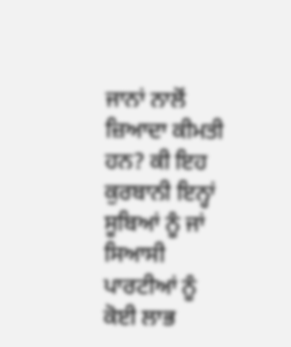ਜਾਨਾਂ ਨਾਲੋਂ ਜ਼ਿਆਦਾ ਕੀਮਤੀ ਹਨ? ਕੀ ਇਹ ਕੁਰਬਾਨੀ ਇਨ੍ਹਾਂ ਸੂਬਿਆਂ ਨੂੰ ਜਾਂ ਸਿਆਸੀ ਪਾਰਟੀਆਂ ਨੂੰ ਕੋਈ ਲਾਭ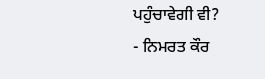ਪਹੁੰਚਾਵੇਗੀ ਵੀ?
- ਨਿਮਰਤ ਕੌਰ